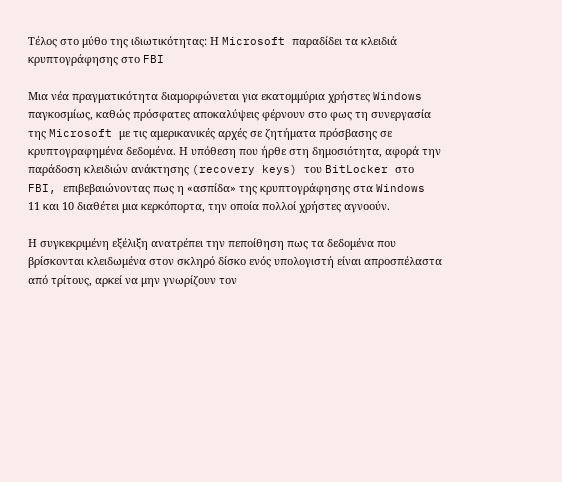Τέλος στο μύθο της ιδιωτικότητας: Η Microsoft παραδίδει τα κλειδιά κρυπτογράφησης στο FBI

Μια νέα πραγματικότητα διαμορφώνεται για εκατομμύρια χρήστες Windows παγκοσμίως, καθώς πρόσφατες αποκαλύψεις φέρνουν στο φως τη συνεργασία της Microsoft με τις αμερικανικές αρχές σε ζητήματα πρόσβασης σε κρυπτογραφημένα δεδομένα. Η υπόθεση που ήρθε στη δημοσιότητα, αφορά την παράδοση κλειδιών ανάκτησης (recovery keys) του BitLocker στο FBI, επιβεβαιώνοντας πως η «ασπίδα» της κρυπτογράφησης στα Windows 11 και 10 διαθέτει μια κερκόπορτα, την οποία πολλοί χρήστες αγνοούν.

Η συγκεκριμένη εξέλιξη ανατρέπει την πεποίθηση πως τα δεδομένα που βρίσκονται κλειδωμένα στον σκληρό δίσκο ενός υπολογιστή είναι απροσπέλαστα από τρίτους, αρκεί να μην γνωρίζουν τον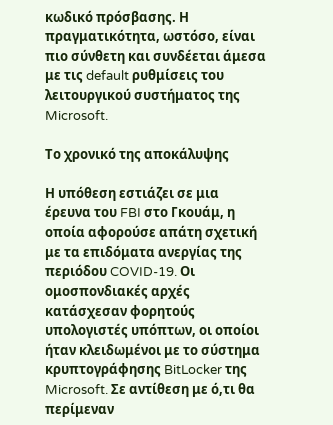κωδικό πρόσβασης. Η πραγματικότητα, ωστόσο, είναι πιο σύνθετη και συνδέεται άμεσα με τις default ρυθμίσεις του λειτουργικού συστήματος της Microsoft.

Το χρονικό της αποκάλυψης

Η υπόθεση εστιάζει σε μια έρευνα του FBI στο Γκουάμ, η οποία αφορούσε απάτη σχετική με τα επιδόματα ανεργίας της περιόδου COVID-19. Οι ομοσπονδιακές αρχές κατάσχεσαν φορητούς υπολογιστές υπόπτων, οι οποίοι ήταν κλειδωμένοι με το σύστημα κρυπτογράφησης BitLocker της Microsoft. Σε αντίθεση με ό,τι θα περίμεναν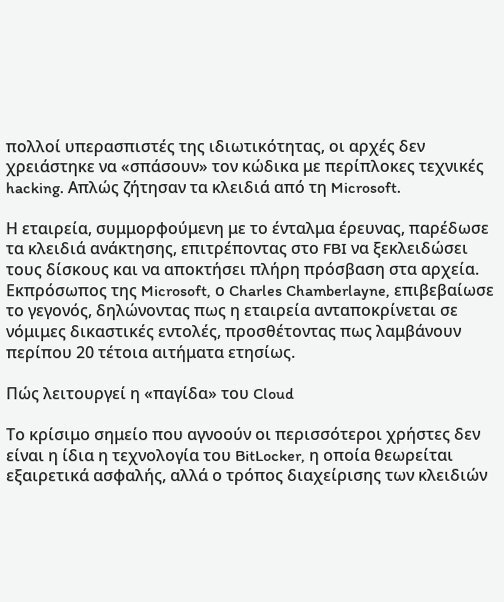πολλοί υπερασπιστές της ιδιωτικότητας, οι αρχές δεν χρειάστηκε να «σπάσουν» τον κώδικα με περίπλοκες τεχνικές hacking. Απλώς ζήτησαν τα κλειδιά από τη Microsoft.

Η εταιρεία, συμμορφούμενη με το ένταλμα έρευνας, παρέδωσε τα κλειδιά ανάκτησης, επιτρέποντας στο FBI να ξεκλειδώσει τους δίσκους και να αποκτήσει πλήρη πρόσβαση στα αρχεία. Εκπρόσωπος της Microsoft, ο Charles Chamberlayne, επιβεβαίωσε το γεγονός, δηλώνοντας πως η εταιρεία ανταποκρίνεται σε νόμιμες δικαστικές εντολές, προσθέτοντας πως λαμβάνουν περίπου 20 τέτοια αιτήματα ετησίως.

Πώς λειτουργεί η «παγίδα» του Cloud

Το κρίσιμο σημείο που αγνοούν οι περισσότεροι χρήστες δεν είναι η ίδια η τεχνολογία του BitLocker, η οποία θεωρείται εξαιρετικά ασφαλής, αλλά ο τρόπος διαχείρισης των κλειδιών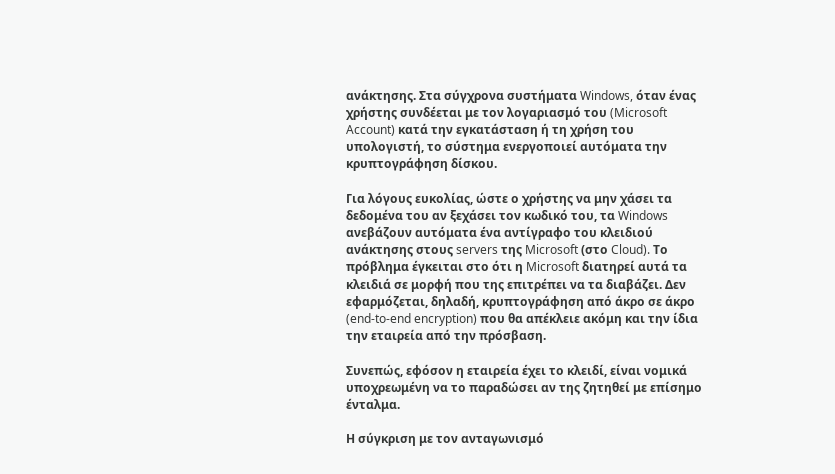ανάκτησης. Στα σύγχρονα συστήματα Windows, όταν ένας χρήστης συνδέεται με τον λογαριασμό του (Microsoft Account) κατά την εγκατάσταση ή τη χρήση του υπολογιστή, το σύστημα ενεργοποιεί αυτόματα την κρυπτογράφηση δίσκου.

Για λόγους ευκολίας, ώστε ο χρήστης να μην χάσει τα δεδομένα του αν ξεχάσει τον κωδικό του, τα Windows ανεβάζουν αυτόματα ένα αντίγραφο του κλειδιού ανάκτησης στους servers της Microsoft (στο Cloud). Το πρόβλημα έγκειται στο ότι η Microsoft διατηρεί αυτά τα κλειδιά σε μορφή που της επιτρέπει να τα διαβάζει. Δεν εφαρμόζεται, δηλαδή, κρυπτογράφηση από άκρο σε άκρο (end-to-end encryption) που θα απέκλειε ακόμη και την ίδια την εταιρεία από την πρόσβαση.

Συνεπώς, εφόσον η εταιρεία έχει το κλειδί, είναι νομικά υποχρεωμένη να το παραδώσει αν της ζητηθεί με επίσημο ένταλμα.

Η σύγκριση με τον ανταγωνισμό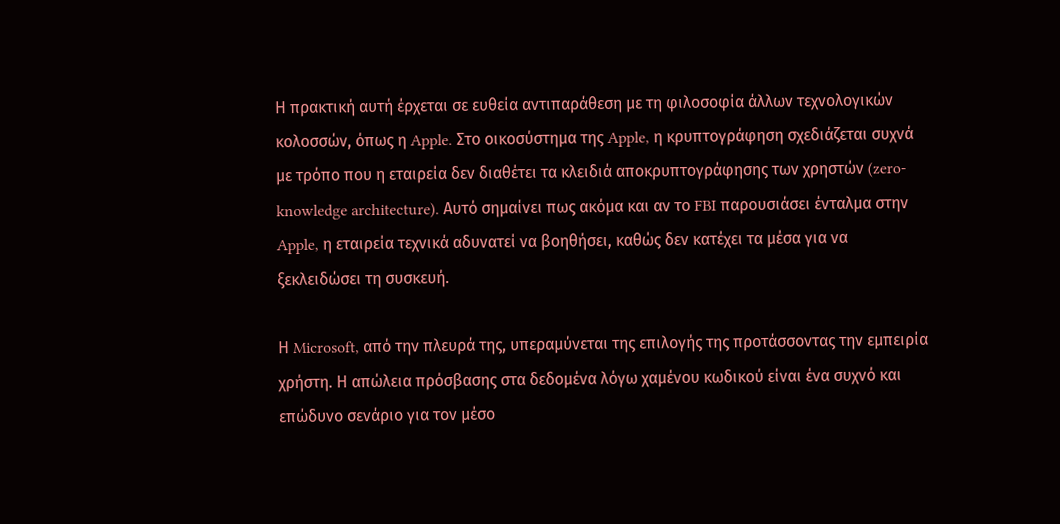Η πρακτική αυτή έρχεται σε ευθεία αντιπαράθεση με τη φιλοσοφία άλλων τεχνολογικών κολοσσών, όπως η Apple. Στο οικοσύστημα της Apple, η κρυπτογράφηση σχεδιάζεται συχνά με τρόπο που η εταιρεία δεν διαθέτει τα κλειδιά αποκρυπτογράφησης των χρηστών (zero-knowledge architecture). Αυτό σημαίνει πως ακόμα και αν το FBI παρουσιάσει ένταλμα στην Apple, η εταιρεία τεχνικά αδυνατεί να βοηθήσει, καθώς δεν κατέχει τα μέσα για να ξεκλειδώσει τη συσκευή.

Η Microsoft, από την πλευρά της, υπεραμύνεται της επιλογής της προτάσσοντας την εμπειρία χρήστη. Η απώλεια πρόσβασης στα δεδομένα λόγω χαμένου κωδικού είναι ένα συχνό και επώδυνο σενάριο για τον μέσο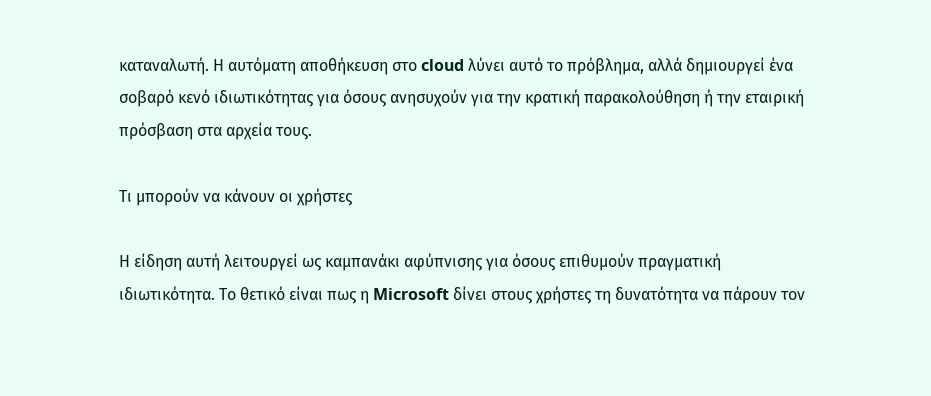καταναλωτή. Η αυτόματη αποθήκευση στο cloud λύνει αυτό το πρόβλημα, αλλά δημιουργεί ένα σοβαρό κενό ιδιωτικότητας για όσους ανησυχούν για την κρατική παρακολούθηση ή την εταιρική πρόσβαση στα αρχεία τους.

Τι μπορούν να κάνουν οι χρήστες

Η είδηση αυτή λειτουργεί ως καμπανάκι αφύπνισης για όσους επιθυμούν πραγματική ιδιωτικότητα. Το θετικό είναι πως η Microsoft δίνει στους χρήστες τη δυνατότητα να πάρουν τον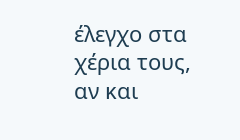έλεγχο στα χέρια τους, αν και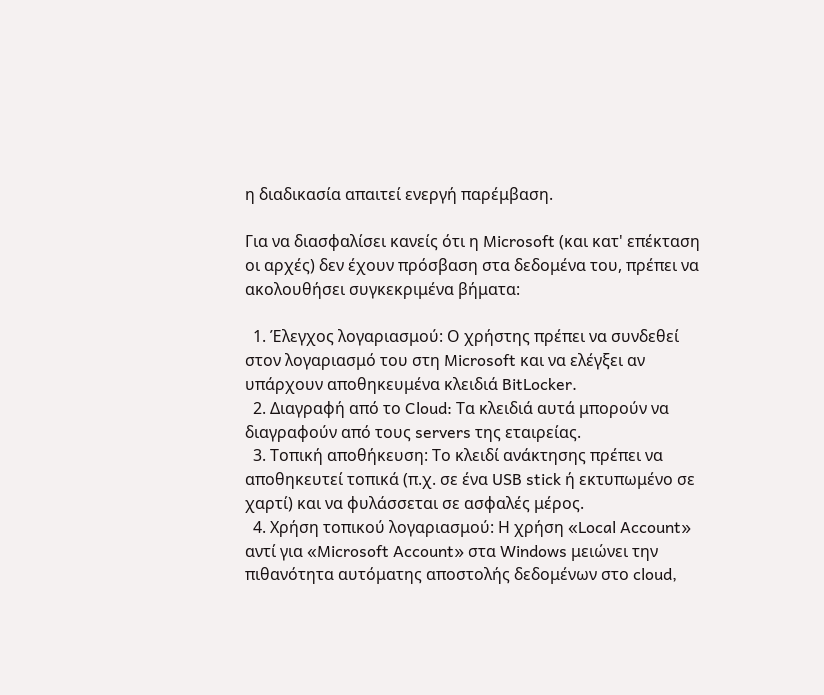η διαδικασία απαιτεί ενεργή παρέμβαση.

Για να διασφαλίσει κανείς ότι η Microsoft (και κατ' επέκταση οι αρχές) δεν έχουν πρόσβαση στα δεδομένα του, πρέπει να ακολουθήσει συγκεκριμένα βήματα:

  1. Έλεγχος λογαριασμού: Ο χρήστης πρέπει να συνδεθεί στον λογαριασμό του στη Microsoft και να ελέγξει αν υπάρχουν αποθηκευμένα κλειδιά BitLocker.
  2. Διαγραφή από το Cloud: Τα κλειδιά αυτά μπορούν να διαγραφούν από τους servers της εταιρείας.
  3. Τοπική αποθήκευση: Το κλειδί ανάκτησης πρέπει να αποθηκευτεί τοπικά (π.χ. σε ένα USB stick ή εκτυπωμένο σε χαρτί) και να φυλάσσεται σε ασφαλές μέρος.
  4. Χρήση τοπικού λογαριασμού: Η χρήση «Local Account» αντί για «Microsoft Account» στα Windows μειώνει την πιθανότητα αυτόματης αποστολής δεδομένων στο cloud,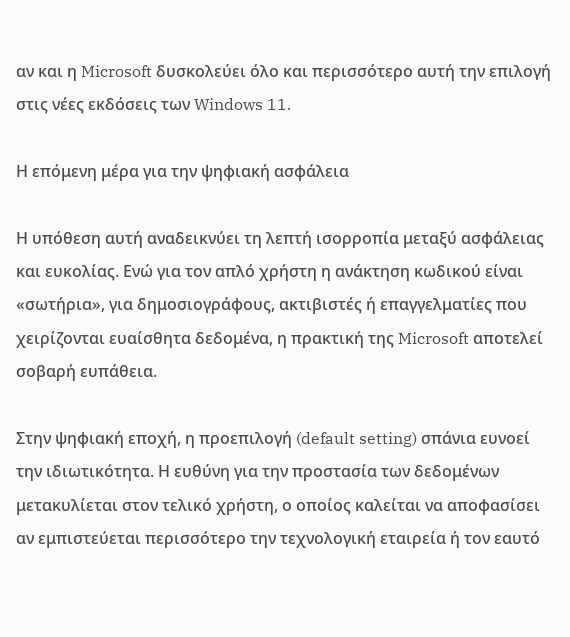αν και η Microsoft δυσκολεύει όλο και περισσότερο αυτή την επιλογή στις νέες εκδόσεις των Windows 11.

Η επόμενη μέρα για την ψηφιακή ασφάλεια

Η υπόθεση αυτή αναδεικνύει τη λεπτή ισορροπία μεταξύ ασφάλειας και ευκολίας. Ενώ για τον απλό χρήστη η ανάκτηση κωδικού είναι «σωτήρια», για δημοσιογράφους, ακτιβιστές ή επαγγελματίες που χειρίζονται ευαίσθητα δεδομένα, η πρακτική της Microsoft αποτελεί σοβαρή ευπάθεια.

Στην ψηφιακή εποχή, η προεπιλογή (default setting) σπάνια ευνοεί την ιδιωτικότητα. Η ευθύνη για την προστασία των δεδομένων μετακυλίεται στον τελικό χρήστη, ο οποίος καλείται να αποφασίσει αν εμπιστεύεται περισσότερο την τεχνολογική εταιρεία ή τον εαυτό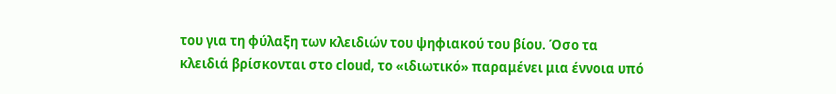του για τη φύλαξη των κλειδιών του ψηφιακού του βίου. Όσο τα κλειδιά βρίσκονται στο cloud, το «ιδιωτικό» παραμένει μια έννοια υπό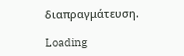διαπραγμάτευση.

Loading